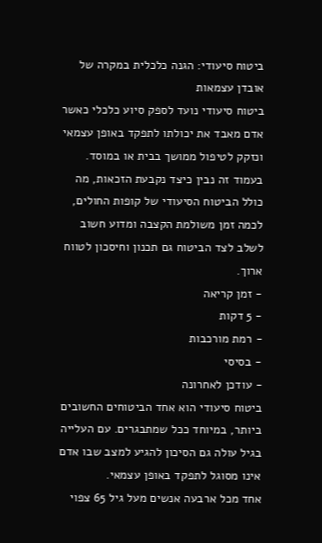ביטוח סיעודי: הגנה כלכלית במקרה של אובדן עצמאות
ביטוח סיעודי נועד לספק סיוע כלכלי כאשר אדם מאבד את יכולתו לתפקד באופן עצמאי ונזקק לטיפול ממושך בבית או במוסד. בעמוד זה נבין כיצד נקבעת הזכאות, מה כולל הביטוח הסיעודי של קופות החולים, לכמה זמן משולמת הקצבה ומדוע חשוב לשלב לצד הביטוח גם תכנון וחיסכון לטווח ארוך.
- זמן קריאה
- 5 דקות
- רמת מורכבות
- בסיסי
- עודכן לאחרונה
ביטוח סיעודי הוא אחד הביטוחים החשובים ביותר, במיוחד ככל שמתבגרים. עם העלייה בגיל עולה גם הסיכון להגיע למצב שבו אדם אינו מסוגל לתפקד באופן עצמאי.
אחד מכל ארבעה אנשים מעל גיל 65 צפוי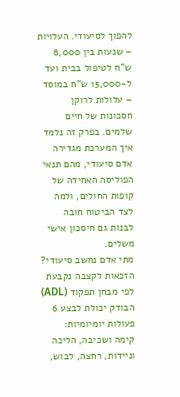להפוך לסיעודי. העלויות – שנעות בין 8,000 ש"ח לטיפול בבית ועד ל-15,000 ש"ח במוסד – עלולות לרוקן חסכונות של חיים שלמים. בפרק זה נלמד איך המערכת מגדירה אדם סיעודי, מהם תנאי הפוליסה האחידה של קופות החולים, ולמה לצד הביטוח חובה לבנות גם חיסכון אישי משלים.
מתי אדם נחשב סיעודי?
הזכאות לקצבה נקבעת לפי מבחן תפקוד (ADL) הבודק יכולת לבצע 6 פעולות יומיומיות:
קימה ושכיבה, הליכה וניידות, רחצה, לבוש,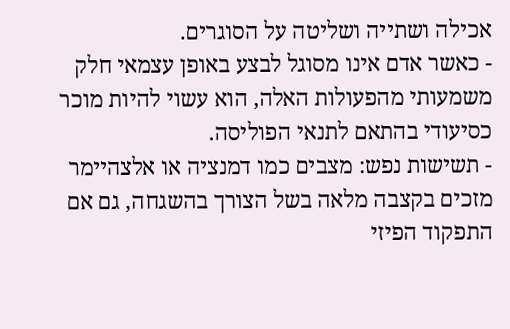אכילה ושתייה ושליטה על הסוגרים.
- כאשר אדם אינו מסוגל לבצע באופן עצמאי חלק משמעותי מהפעולות האלה, הוא עשוי להיות מוכר כסיעודי בהתאם לתנאי הפוליסה.
- תשישות נפש: מצבים כמו דמנציה או אלצהיימר מזכים בקצבה מלאה בשל הצורך בהשגחה, גם אם התפקוד הפיזי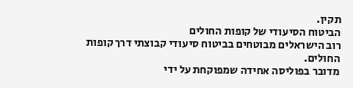תקין.
הביטוח הסיעודי של קופות החולים
רוב הישראלים מבוטחים בביטוח סיעודי קבוצתי דרך קופות החולים.
מדובר בפוליסה אחידה שמפוקחת על ידי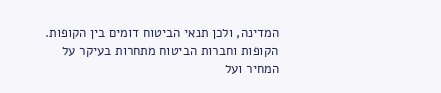המדינה, ולכן תנאי הביטוח דומים בין הקופות. הקופות וחברות הביטוח מתחרות בעיקר על המחיר ועל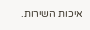איכות השירות.